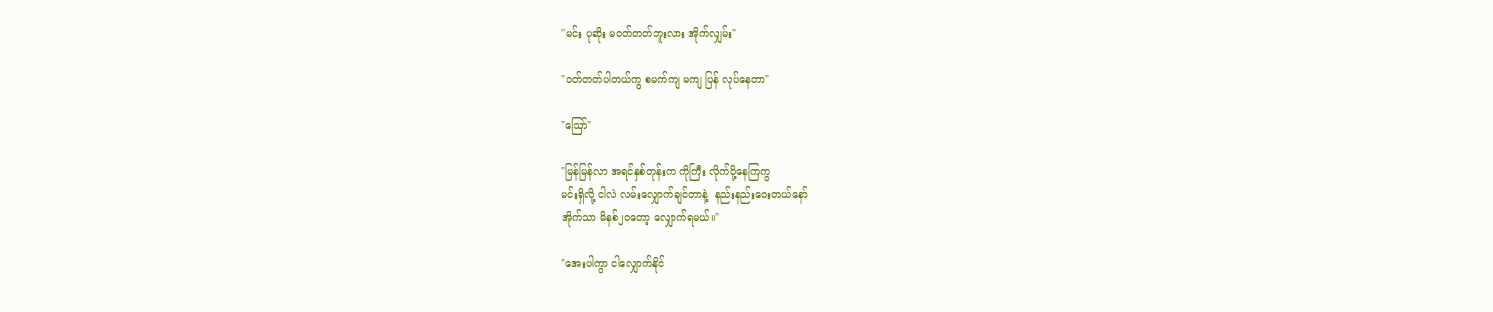''မင်း ပုဆိုး မဝတ်တတ်ဘူးလား အိုက်လျှမ်း"

"ဝတ်တတ်ပါတယ်ကွ စမက်ကျ မကျ ပြန် လုပ်နေတာ"

"ဪ"

"မြန်မြန်လာ အရင်နှစ်တုန်းက ကိုကြီး လိုက်ပို့နေကြကွ
မင်းရှိလို့ ငါလဲ လမ်းလျှောက်ချင်တာနဲ့  နည်းနည်းဝေးတယ်နော်
အိုက်သာ မိနစ်၂၀တော့ လျှောက်ရမယ်။"

"အေးပါကွာ ငါလျှောက်နိုင်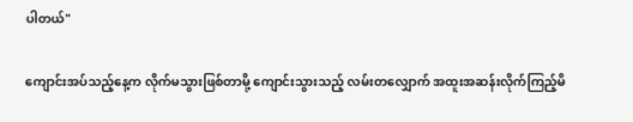ပါတယ်"

ကျောင်းအပ်သည့်နေ့က လိုက်မသွားဖြစ်တာမို့ ကျောင်းသွားသည့် လမ်းတလျှောက် အထူးအဆန်းလိုက်ကြည့်မိ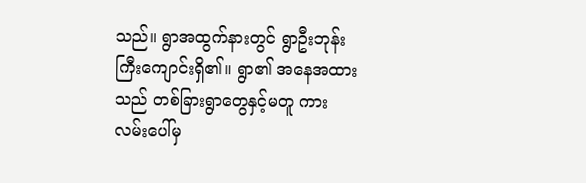သည်။ ရွာအထွက်နားတွင် ရွာဦးဘုန်းကြီးကျောင်းရှိ၏။ ရွာ၏ အနေအထားသည် တစ်ခြားရွာတွေနှင့်မတူ ကားလမ်းပေါ်မှ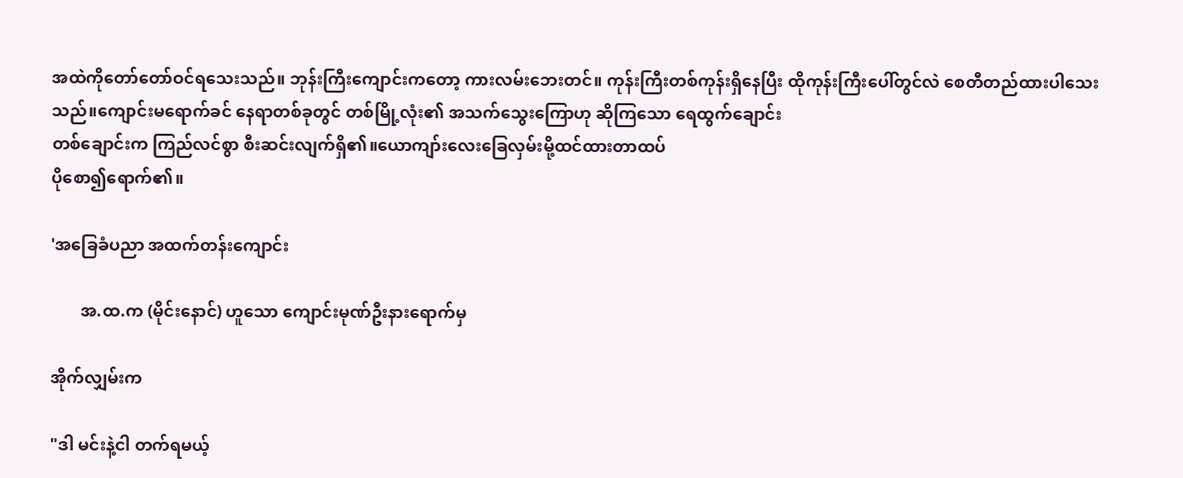အထဲကိုတော်တော်ဝင်ရသေးသည်။ ဘုန်းကြီးကျောင်းကတော့ ကားလမ်းဘေးတင်။ ကုန်းကြီးတစ်ကုန်းရှိနေပြီး ထိုကုန်းကြီးပေါ်တွင်လဲ စေတီတည်ထားပါသေးသည်။ကျောင်းမရောက်ခင် နေရာတစ်ခုတွင် တစ်မြို့လုံး၏ အသက်သွေးကြောဟု ဆိုကြသော ရေထွက်ချောင်း
တစ်ချောင်းက ကြည်လင်စွာ စီးဆင်းလျက်ရှိ၏။ယောကျာ်းလေးခြေလှမ်းမို့ထင်ထားတာထပ်
ပိုစော၍ရောက်၏။

'အခြေခံပညာ အထက်တန်းကျောင်း

       အ.ထ.က (မိုင်းနောင်) ဟူသော ကျောင်းမုဏ်ဦးနားရောက်မှ

အိုက်လျှမ်းက

"ဒါ မင်းနဲ့ငါ တက်ရမယ့်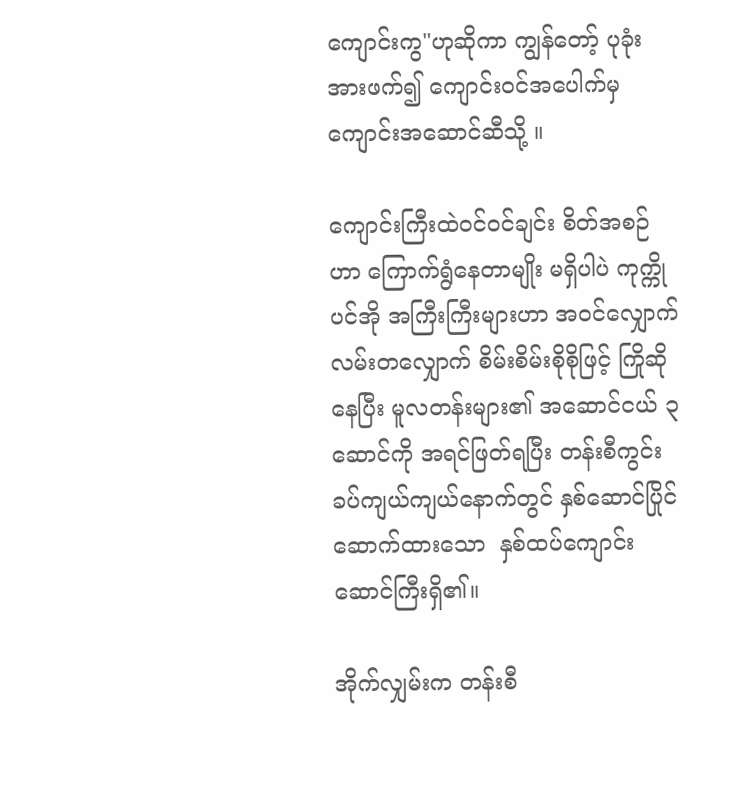ကျောင်းကွ"ဟုဆိုကာ ကျွန်တော့် ပုခုံးအားဖက်၍ ကျောင်းဝင်အပေါက်မှ ကျောင်းအဆောင်ဆီသို့ ။

ကျောင်းကြီးထဲဝင်ဝင်ချင်း စိတ်အစဉ်ဟာ ကြောက်ရွံနေတာမျိုး မရှိပါပဲ ကုက္ကိုပင်အို အကြီးကြီးများဟာ ‌အဝင်လျှောက်လမ်းတလျှောက် စိမ်းစိမ်းစိုစိုဖြင့် ကြိုဆိုနေပြီး မူလတန်းများ၏ အဆောင်ငယ် ၃ဆောင်ကို အရင်ဖြတ်ရပြီး တန်းစီကွင်း ခပ်ကျယ်ကျယ်နောက်တွင် နှစ်ဆောင်ပြိုင်ဆောက်ထားသော  နှစ်ထပ်ကျောင်းဆောင်ကြီးရှိ၏။

အိုက်လျှမ်းက တန်းစီ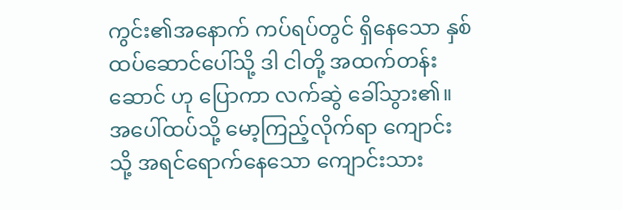ကွင်း၏အနောက် ကပ်ရပ်တွင် ရှိနေသော နှစ်ထပ်ဆောင်ပေါ်သို့ ဒါ ငါတို့ အထက်တန်းဆောင် ဟု ပြောကာ လက်ဆွဲ ခေါ်သွား၏။ အပေါ်ထပ်သို့ မော့ကြည့်လိုက်ရာ ကျောင်းသို့ အရင်ရောက်နေသော ကျောင်းသား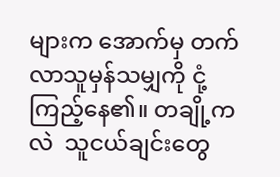များက အောက်မှ တက်လာသူမှန်သမျှကို ငုံ့ကြည့်နေ၏။ တချို့ကလဲ  သူငယ်ချင်းတွေ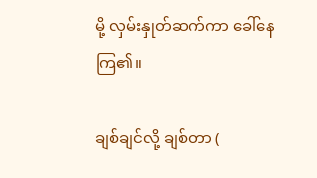မို့ လှမ်းနှုတ်ဆက်ကာ ခေါ်နေကြ၏။

ချစ်ချင်လို့ ချစ်တာ (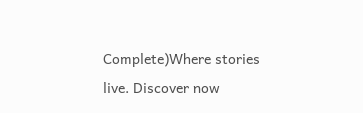Complete)Where stories live. Discover now